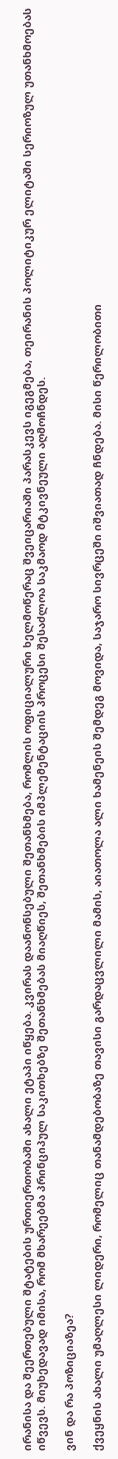ირანისა და შეერთებული შტატების ურთიერთობაში ახალი ეტაპი იწყება. კვირას დაანონსებული შეთანხმება, რომლის ოფიციალური ხელმოწერაც შვეიცარიაში პარასკევს იგეგმება, თეირანის პოლიტიკურ ელიტაში სერიოზულ უთანხმოებას იწვევს. მიუხედავად იმისა, რომ მხარეებმა პრინციპულ საკითხებზე შეთანხმებას მიაღწიეს, შეთანხმების იმპლემენტაციის პროცესი შესაძლოა საკმაოდ მტკივნეული აღმოჩნდეს.

ვინ და რა პოზიციაზეა?

ქვეყნის ახალი უმაღლესი ლიდერი, რომელიც თანამდებობაზე თავისი გარდაცვლილი მამის, აიათოლა ალი ხამენეის შემდეგ მოვიდა, საჯარო სივრცეში იშვიათად ჩნდება. მისი წერილობითი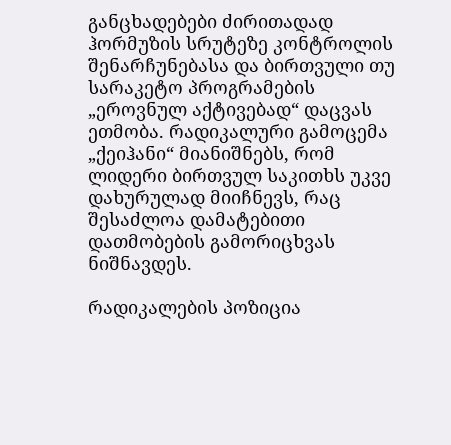განცხადებები ძირითადად ჰორმუზის სრუტეზე კონტროლის შენარჩუნებასა და ბირთვული თუ სარაკეტო პროგრამების „ეროვნულ აქტივებად“ დაცვას ეთმობა. რადიკალური გამოცემა „ქეიჰანი“ მიანიშნებს, რომ ლიდერი ბირთვულ საკითხს უკვე დახურულად მიიჩნევს, რაც შესაძლოა დამატებითი დათმობების გამორიცხვას ნიშნავდეს.

რადიკალების პოზიცია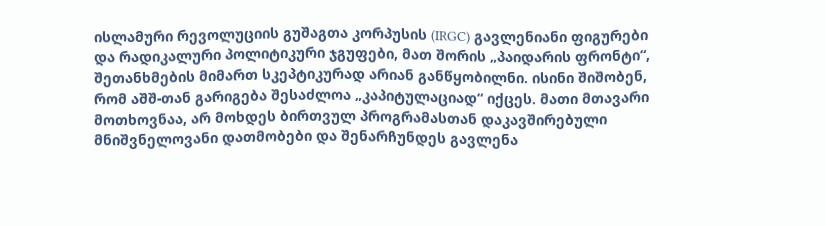ისლამური რევოლუციის გუშაგთა კორპუსის (IRGC) გავლენიანი ფიგურები და რადიკალური პოლიტიკური ჯგუფები, მათ შორის „პაიდარის ფრონტი“, შეთანხმების მიმართ სკეპტიკურად არიან განწყობილნი. ისინი შიშობენ, რომ აშშ-თან გარიგება შესაძლოა „კაპიტულაციად“ იქცეს. მათი მთავარი მოთხოვნაა, არ მოხდეს ბირთვულ პროგრამასთან დაკავშირებული მნიშვნელოვანი დათმობები და შენარჩუნდეს გავლენა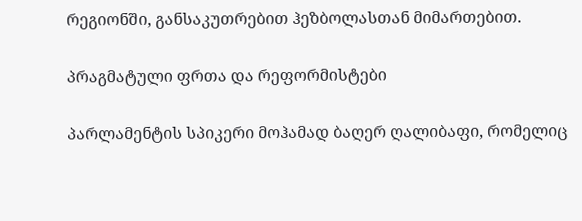რეგიონში, განსაკუთრებით ჰეზბოლასთან მიმართებით.

პრაგმატული ფრთა და რეფორმისტები

პარლამენტის სპიკერი მოჰამად ბაღერ ღალიბაფი, რომელიც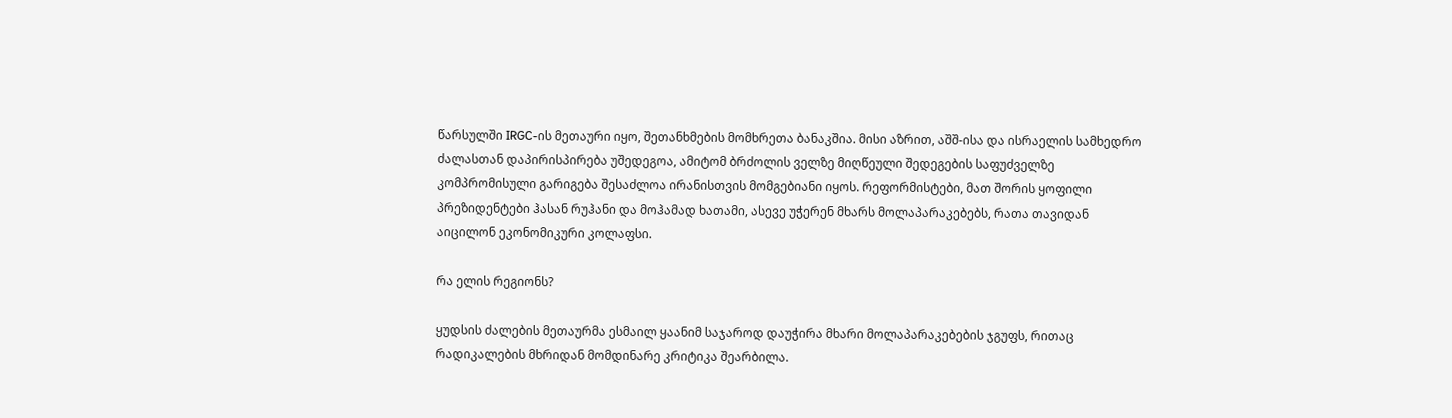წარსულში IRGC-ის მეთაური იყო, შეთანხმების მომხრეთა ბანაკშია. მისი აზრით, აშშ-ისა და ისრაელის სამხედრო ძალასთან დაპირისპირება უშედეგოა, ამიტომ ბრძოლის ველზე მიღწეული შედეგების საფუძველზე კომპრომისული გარიგება შესაძლოა ირანისთვის მომგებიანი იყოს. რეფორმისტები, მათ შორის ყოფილი პრეზიდენტები ჰასან რუჰანი და მოჰამად ხათამი, ასევე უჭერენ მხარს მოლაპარაკებებს, რათა თავიდან აიცილონ ეკონომიკური კოლაფსი.

რა ელის რეგიონს?

ყუდსის ძალების მეთაურმა ესმაილ ყაანიმ საჯაროდ დაუჭირა მხარი მოლაპარაკებების ჯგუფს, რითაც რადიკალების მხრიდან მომდინარე კრიტიკა შეარბილა.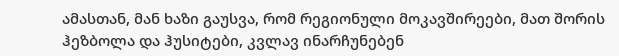ამასთან, მან ხაზი გაუსვა, რომ რეგიონული მოკავშირეები, მათ შორის ჰეზბოლა და ჰუსიტები, კვლავ ინარჩუნებენ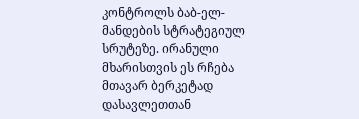კონტროლს ბაბ-ელ-მანდების სტრატეგიულ სრუტეზე. ირანული მხარისთვის ეს რჩება მთავარ ბერკეტად დასავლეთთან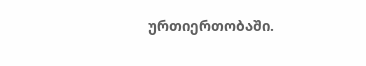ურთიერთობაში.